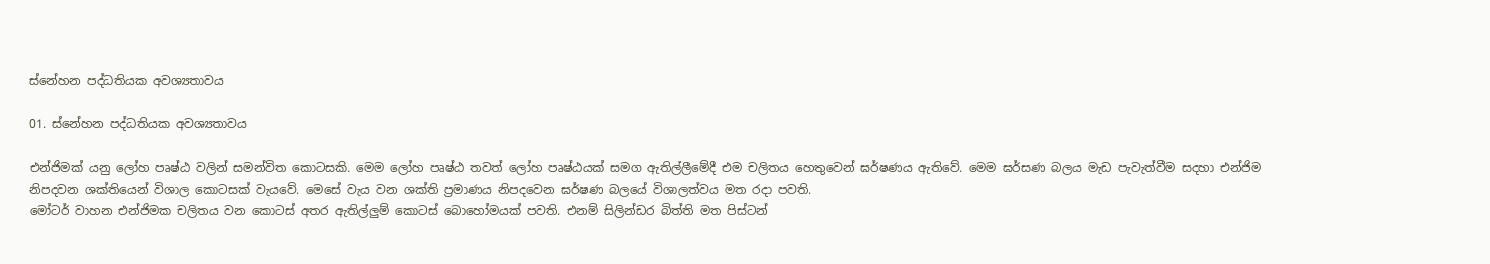ස්නේහන පද්ධතියක අවශ්‍යතාවය

01. ස්නේහන පද්ධතියක අවශ්‍යතාවය

එන්ජිමක් යනු ලෝහ පෘෂ්ඨ වලින් සමන්විත කොටසකි. මෙම ලෝහ පෘෂ්ඨ තවත් ලෝහ පෘෂ්ඨයක් සමග ඇතිල්ලීමේදී එම චලිතය හෙතුවෙන් ඝර්ෂණය ඇතිවේ. මෙම ඝර්සණ බලය මැඩ පැවැත්වීම සදහා එන්ජිම නිපදවන ශක්තියෙන් විශාල කොටසක් වැයවේ. මෙසේ වැය වන ශක්ති ප්‍රමාණය නිපදවෙන ඝර්ෂණ බලයේ විශාලත්වය මත රදා පවති.
මෝටර් වාහන එන්ජිමක චලිතය වන කොටස් අතර ඇතිල්ලුම් කොටස් බොහෝමයක් පවති. එනම් සිලින්ඩර බිත්ති මත පිස්ටන්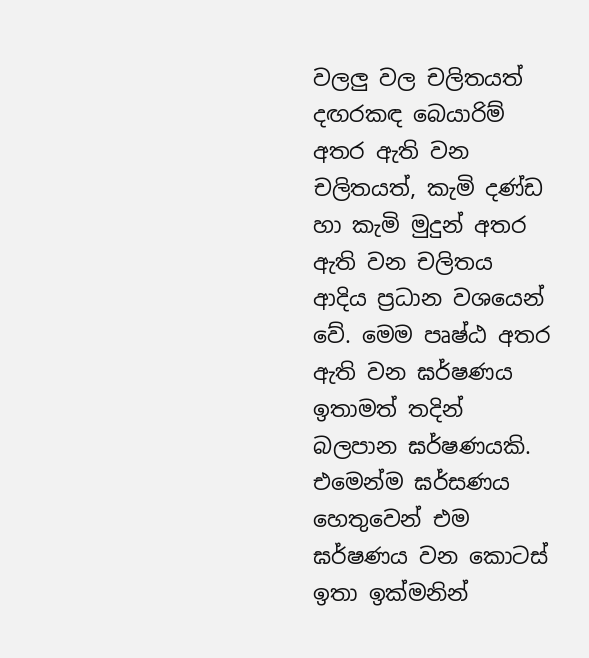වලලු වල චලිතයත් දඟරකඳ බෙයාරිම් අතර ඇති වන චලිතයත්, කැමි දණ්ඩ හා කැමි මුදුන් අතර ඇති වන චලිතය ආදිය ප්‍රධාන වශයෙන් වේ. මෙම පෘෂ්ඨ අතර ඇති වන ඝර්ෂණය ඉතාමත් තදින් බලපාන ඝර්ෂණයකි. එමෙන්ම ඝර්සණය හෙතුවෙන් එම ඝර්ෂණය වන කොටස් ඉතා ඉක්මනින්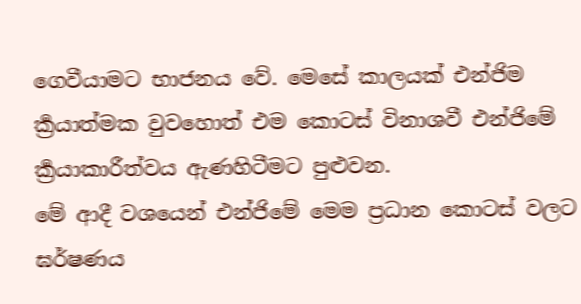ගෙවීයාමට භාජනය වේ. මෙසේ කාලයක් එන්ජිම ර්‍ක්‍රයාත්මක වුවහොත් එම කොටස් විනාශවී එන්ජිමේ ර්‍ක්‍රයාකාරීත්වය ඇණහිටීමට පුළුවන.
මේ ආදී වශයෙන් එන්ජිමේ මෙම ප්‍රධාන කොටස් වලට ඝර්ෂණය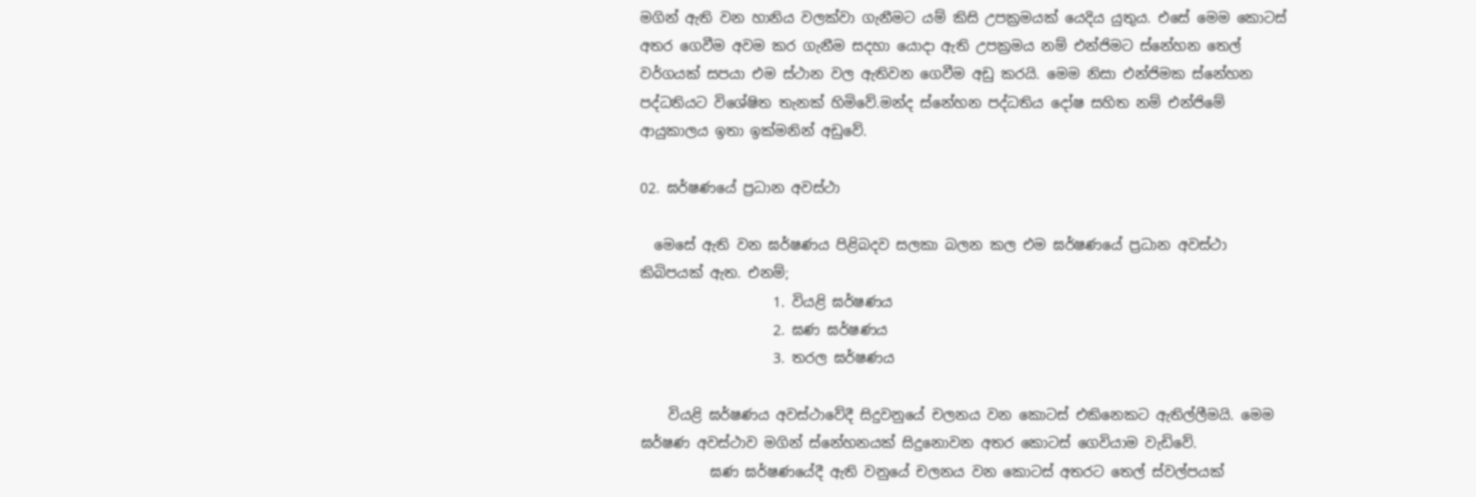මගින් ඇති වන හානිය වලක්වා ගැනීමට යම් කිසි උපක්‍රමයක් යෙදිය යුතුය. එසේ මෙම කොටස් අතර ගෙවීම අවම කර ගැනීම සදහා යොදා ඇති උපක්‍රමය නම් එන්ජිමට ස්නේහන තෙල් වර්ගයක් සපයා එම ස්ථාන වල ඇතිවන ගෙවීම අඩු කරයි. මෙම නිසා එන්ජිමක ස්නේහන පද්ධතියට විශේෂිත තැනක් හිමිවේ.මන්ද ස්නේහන පද්ධතිය දෝෂ සහිත නම් එන්ජිමේ ආයුකාලය ඉතා ඉක්මනින් අඩුවේ.

02. ඝර්ෂණයේ ප්‍රධාන අවස්ථා

  මෙසේ ඇති වන ඝර්ෂණය පිළිබදව සලකා බලන කල එම ඝර්ෂණයේ ප්‍රධාන අවස්ථා කිබිපයක් ඇත. එනම්;
                   1. වියළි ඝර්ෂණය
                   2. ඝණ ඝර්ෂණය
                   3. තරල ඝර්ෂණය

    වියළි ඝර්ෂණය අවස්ථාවේදී සිදුවනුයේ චලනය වන කොටස් එකිනෙකට ඇතිල්ලීමයි. මෙම ඝර්ෂණ අවස්ථාව මගින් ස්නේහනයක් සිදුනොවන අතර කොටස් ගෙවියාම වැඩිවේ.
          ඝණ ඝර්ෂණයේදී ඇති වනුයේ චලනය වන කොටස් අතරට තෙල් ස්වල්පයක්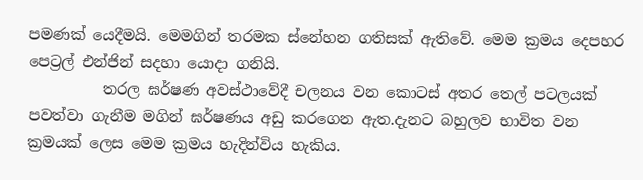පමණක් යෙදීමයි. මෙමගින් තරමක ස්නේහන ගතිසක් ඇතිවේ. මෙම ක්‍රමය දෙපහර පෙට්‍රල් එන්ජින් සදහා යොදා ගනියි.
          තරල ඝර්ෂණ අවස්ථාවේදී චලනය වන කොටස් අතර තෙල් පටලයක් පවත්වා ගැනීම මගින් ඝර්ෂණය අඩු කරගෙන ඇත.දැනට බහුලව භාවිත වන ක්‍රමයක් ලෙස මෙම ක්‍රමය හැදින්විය හැකිය.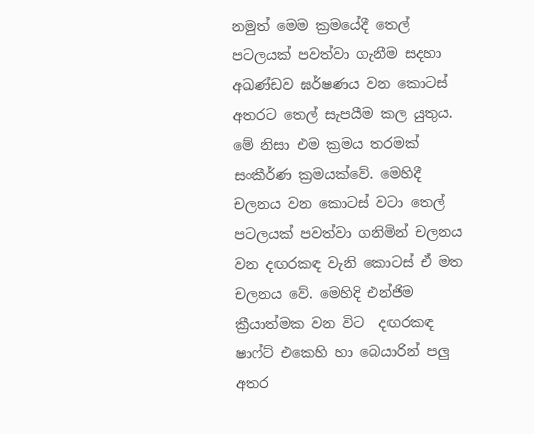නමුත් මෙම ක්‍රමයේදී තෙල් පටලයක් පවත්වා ගැනීම සදහා අඛණ්ඩව ඝර්ෂණය වන ‍කොටස් අතරට තෙල් සැපයීම කල යුතුය. මේ නිසා එම ක්‍රමය තරමක් සංකීර්ණ ක්‍රමයක්වේ. මෙහිදී චලනය වන කොටස් වටා තෙල් පටලයක් පවත්වා ගනිමින් චලනය වන දඟරකඳ වැනි කොටස් ඒ මත චලනය වේ. මෙහිදි එන්ජිම ක්‍රීයාත්මක වන විට  දඟරකඳ ෂාෆ්ට් එකෙහි හා බෙයාරින් පලු අතර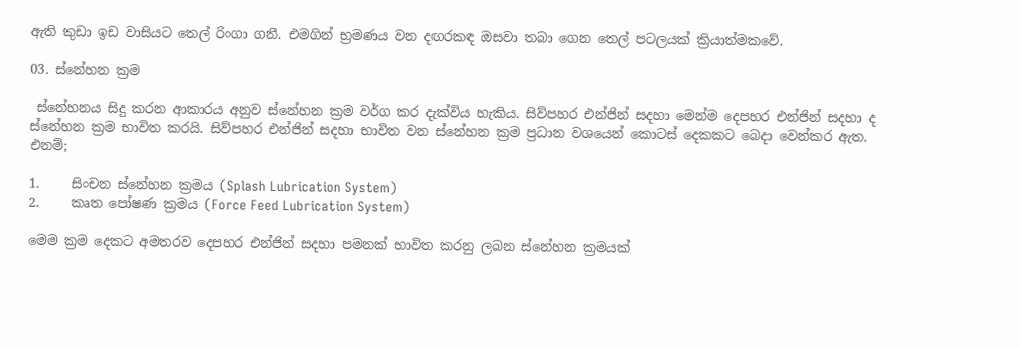ඇති කුඩා ඉඩ වාසියට තෙල් රිංගා ගනී. එමගින් භ්‍රමණය වන දඟරකඳ ඔසවා තබා ගෙන තෙල් පටලයක් ක්‍රියාත්මකවේ.

03. ස්නේහන ක්‍රම

 ස්නේහනය සිදු කරන ආකාරය අනුව ස්නේහන ක්‍රම වර්ග කර දැක්විය හැකිය. සිව්පහර එන්ජින් සදහා මෙන්ම දෙපහර එන්ජින් සදහා ද ස්නේහන ක්‍රම භාවිත කරයි. සිව්පහර එන්ජින් සදහා භාවිත වන ස්නේහන ක්‍රම ප්‍රධාන වශයෙන් කොටස් දෙකකට බෙදා වෙන්කර ඇත. එනම්;

1.     සිංචන ස්නේහන ක්‍රමය (Splash Lubrication System)
2.     කෘත පෝෂණ ක්‍රමය (Force Feed Lubrication System)

මෙම ක්‍රම දෙකට අමතරව දෙපහර එන්ජින් සදහා පමනක් භාවිත කරනු ලබන ස්නේහන ක්‍රමයක්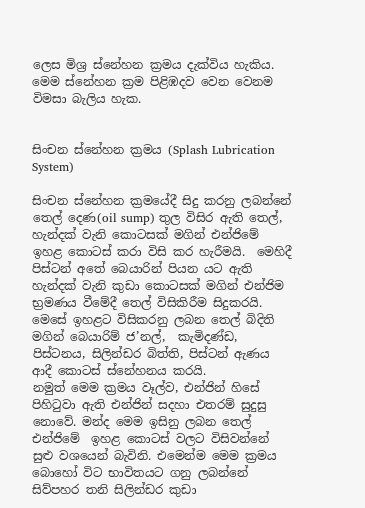ලෙස මිශ්‍ර ස්නේහන ක්‍රමය දැක්විය හැකිය. මෙම ස්නේහන ක්‍රම පිළිඹදව වෙන වෙනම විමසා බැලිය හැක.


සිංචන ස්නේහන ක්‍රමය (Splash Lubrication System)

සිංචන ස්නේහන ක්‍රමයේදී සිදු කරනු ලබන්නේ තෙල් දෙණ(oil sump) තුල විසිර ඇති තෙල්, හැන්දක් වැනි කොටසක් මගින් එන්ජිමේ ඉහළ කොටස් කරා විසි කර හැරීමයි.  මෙහිදී පිස්ටන් අතේ බෙයාරින් පියන යට ඇති හැන්දක් වැනි කුඩා කොටසක් මගින් එන්ජිම භ්‍රමණය වීමේදී තෙල් විසිකිරීම සිදුකරයි. මෙසේ ඉහළට විසිකරනු ලබන තෙල් බිදිති මගින් බෙයාරිම් ජ’නල්,  කැමිදණ්ඩ, පිස්ටනය, සිලින්ඩර බිත්ති, පිස්ටන් ඇණය ආදී කොටස් ස්නේහනය කරයි.
නමුත් මෙම ක්‍රමය වෑල්ව, එන්ජින් හිසේ පිහිටුවා ඇති එන්ජින් සදහා එතරම් සුදුසු නොවේ. මන්ද මෙම ඉසිනු ලබන තෙල් එන්ජිමේ  ඉහළ කොටස් වලට විසිවන්නේ සුළු වශයෙන් බැවිනි. එමෙන්ම මෙම ක්‍රමය බොහෝ විට භාවිතයට ගනු ලබන්නේ සිව්පහර තනි සිලින්ඩර කුඩා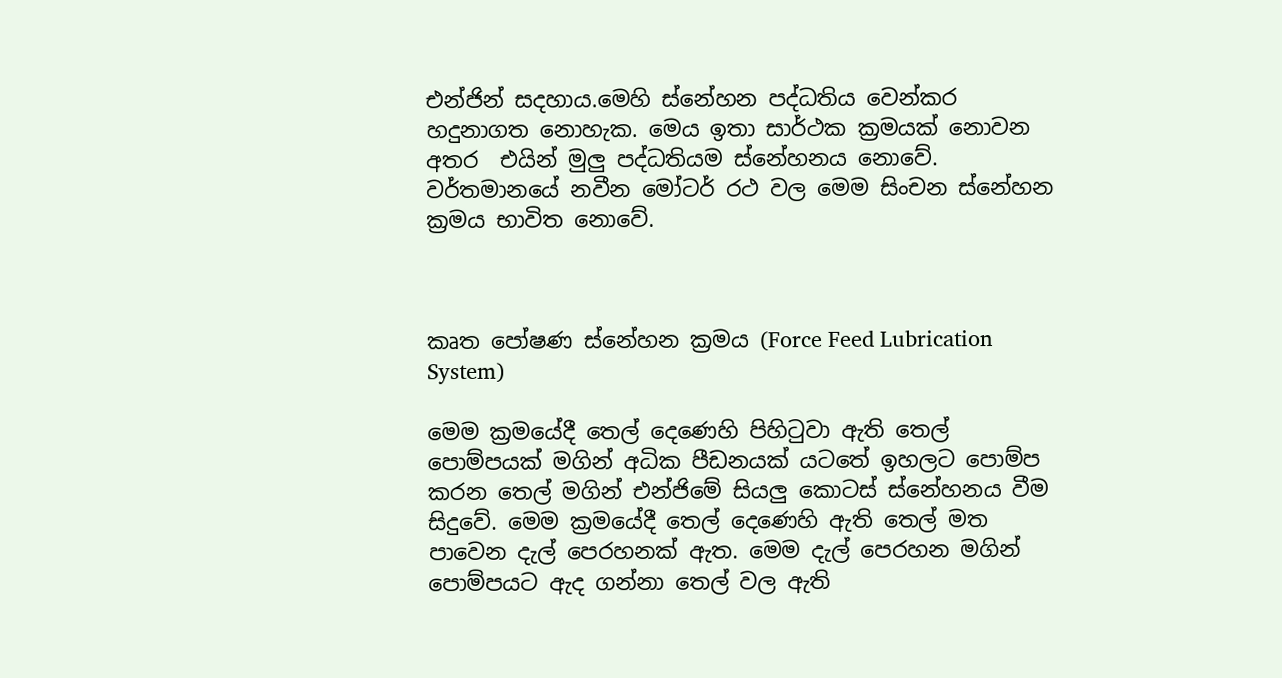එන්ජින් සදහාය.මෙහි ස්නේහන පද්ධතිය වෙන්කර හදුනාගත නොහැක. මෙය ඉතා සාර්ථක ක්‍රමයක් නොවන අතර  එයින් මුලු පද්ධතියම ස්නේහනය නොවේ. වර්තමානයේ නවීන මෝටර් රථ වල මෙම සිංචන ස්නේහන ක්‍රමය භාවිත නොවේ.



කෘත පෝෂණ ස්නේහන ක්‍රමය (Force Feed Lubrication System)

මෙම ක්‍රමයේදී තෙල් දෙණෙහි පිහිටුවා ඇති තෙල් පොම්පයක් මගින් අධික පීඩනයක් යටතේ ඉහලට පොම්ප කරන තෙල් මගින් එන්ජිමේ සියලු කොටස් ස්නේහනය වීම සිදුවේ. මෙම ක්‍රමයේදී තෙල් දෙණෙහි ඇති තෙල් මත පාවෙන දැල් පෙරහනක් ඇත. මෙම දැල් පෙරහන මගින් පොම්පයට ඇද ගන්නා තෙල් වල ඇති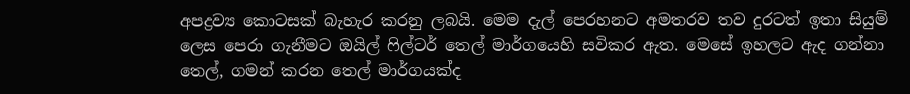අපද්‍රව්‍ය කොටසක් බැහැර කරනු ලබයි. මෙම දැල් පෙරහනට අමතරව තව දුරටත් ඉතා සියුම් ලෙස පෙරා ගැනීමට ඔයිල් ෆිල්ටර් තෙල් මාර්ගයෙහි සවිකර ඇත. මෙසේ ඉහලට ඇද ගන්නා තෙල්, ගමන් කරන තෙල් මාර්ගයක්ද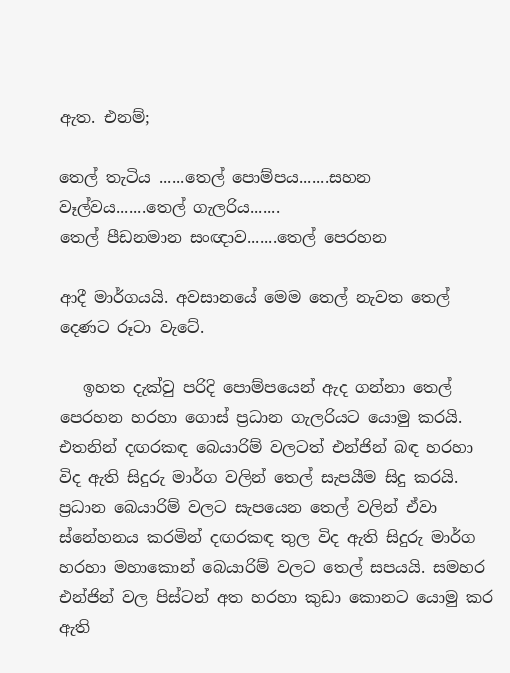ඇත. එනම්;

තෙල් තැටිය ......තෙල් පොම්පය.......සහන වෑල්වය.......තෙල් ගැලරිය.......
තෙල් පීඩනමාන සංඥාව.......තෙල් පෙරහන

ආදී මාර්ගයයි. අවසානයේ මෙම තෙල් නැවත තෙල් දෙණට රූටා වැටේ.

   ඉහත දැක්වු පරිදි පොම්පයෙන් ඇද ගන්නා තෙල් පෙරහන හරහා ගොස් ප්‍රධාන ගැලරියට යොමු කරයි. එතනින් දඟරකඳ බෙයාරිම් වලටත් එන්ජින් බඳ හරහා විද ඇති සිදුරු මාර්ග වලින් තෙල් සැපයීම සිදු කරයි. ප්‍රධාන බෙයාරිම් වලට සැපයෙන තෙල් වලින් ඒවා ස්නේහනය කරමින් දඟරකඳ තුල විද ඇති සිදුරු මාර්ග හරහා මහාකොන් බෙයාරිම් වලට තෙල් සපයයි. සමහර එන්ජින් වල පිස්ටන් අත හරහා කුඩා කොනට යොමු කර ඇති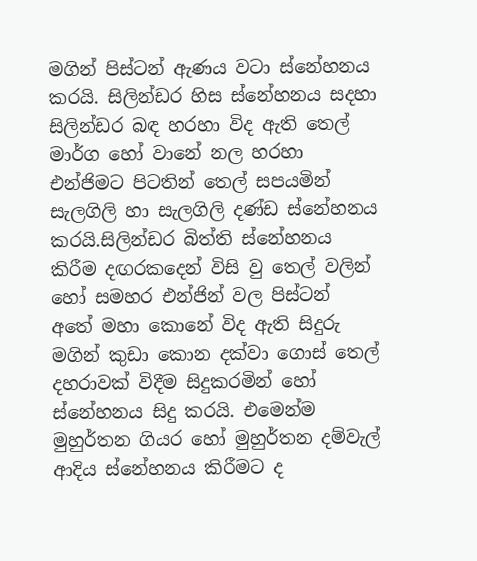මගින් පිස්ටන් ඇණය වටා ස්නේහනය කරයි. සිලින්ඩර හිස ස්නේහනය සදහා සිලින්ඩර බඳ හරහා විද ඇති තෙල් මාර්ග හෝ වානේ නල හරහා එන්ජිමට පිටතින් තෙල් සපයමින් සැලගිලි හා සැලගිලි දණ්ඩ ස්නේහනය කරයි.සිලින්ඩර බිත්ති ස්නේහනය කිරීම දඟරක‍‍දෙන් විසි වු තෙල් වලින් හෝ සමහර එන්ජින් වල පිස්ටන් අතේ මහා කොනේ විද ඇති සිදුරු මගින් කුඩා කොන දක්වා ගොස් තෙල් දහරාවක් විදීම සිදුකරමින් හෝ ස්නේහනය සිදු කරයි. එමෙන්ම මුහුර්තන ගියර හෝ මුහුර්තන දම්වැල් ආදිය ස්නේහනය කිරීමට ද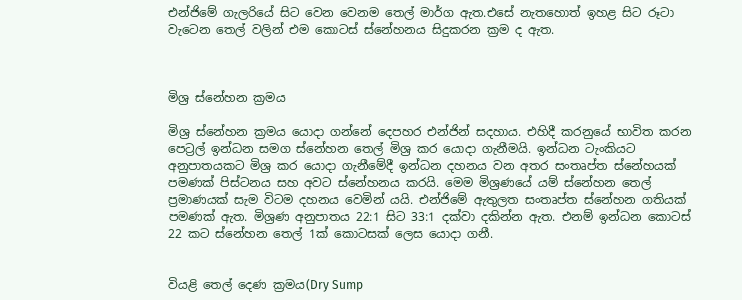එන්ජිමේ ගැලරියේ සිට වෙන වෙනම තෙල් මාර්ග ඇත.එසේ නැතහොත් ඉහළ සිට රූටා වැටෙන තෙල් වලින් එම කොටස් ස්නේහනය සිදුකරන ක්‍රම ද ඇත.



මිශ්‍ර ස්නේහන ක්‍රමය

මිශ්‍ර ස්නේහන ක්‍රමය යොදා ගන්නේ දෙපහර එන්ජින් සදහාය. එහිදී කරනුයේ භාවිත කරන පෙට්‍රල් ඉන්ධන සමග ස්නේහන තෙල් මිශ්‍ර කර යොදා ගැනීමයි. ඉන්ධන ටැංකියට අනුපාතයකට මිශ්‍ර කර යොදා ගැනීමේදී ඉන්ධන දහනය වන අතර සංතෘප්ත ස්නේහයක් පමණක් පිස්ටනය සහ අවට ස්නේහනය කරයි. මෙම මිශ්‍රණයේ යම් ස්නේහන තෙල් ප්‍රමාණයක් සැම විටම දහනය වෙමින් යයි. එන්ජිමේ ඇතුලත සංතෘප්ත ස්නේහන ගතියක් පමණක් ඇත. මිශ්‍රණ අනුපාතය 22:1 සිට 33:1 දක්වා දකින්න ඇත. එනම් ඉන්ධන කොටස් 22 කට ස්නේහන තෙල් 1ක් කොටසක් ලෙස යොදා ගනී.


වියළි තෙල් දෙණ ක්‍රමය(Dry Sump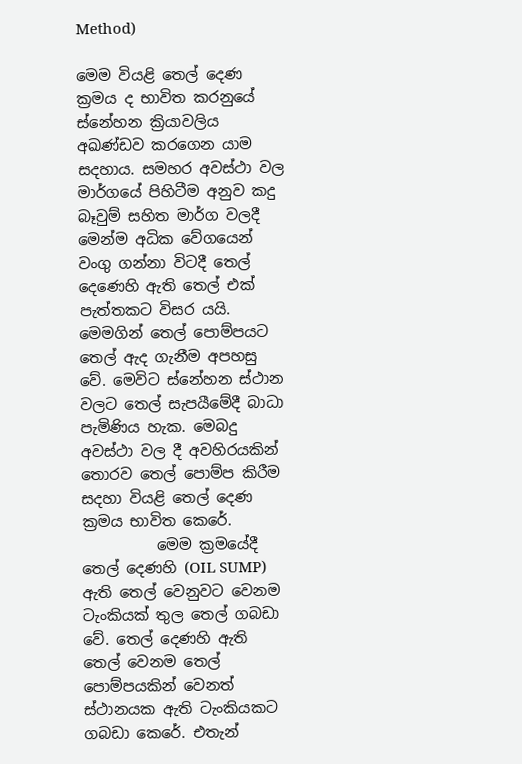Method)

මෙම වියළි තෙල් දෙණ ක්‍රමය ද භාවිත කරනුයේ ස්නේහන ක්‍රියාවලිය අඛණ්ඩව කරගෙන යාම සදහාය. සමහර අවස්ථා වල මාර්ගයේ පිහිටීම අනුව කදු බෑවුම් සහිත මාර්ග වලදී මෙන්ම අධික වේගයෙන් වංගු ගන්නා විටදී තෙල් දෙණෙහි ඇති තෙල් එක් පැත්තකට විසර යයි. මෙමගින් තෙල් පොම්පයට තෙල් ඇද ගැනීම අපහසු වේ. මෙවිට ස්නේහන ස්ථාන වලට තෙල් සැපයීමේදී බාධා පැමිණිය හැක. මෙබදු අවස්ථා වල දී අවහිරයකින් තොරව තෙල් පොම්ප කිරීම සදහා වියළි තෙල් දෙණ ක්‍රමය භාවිත කෙරේ.
          මෙම ක්‍රමයේදී තෙල් දෙණහි (OIL SUMP) ඇති තෙල් වෙනුවට වෙනම ටැංකියක් තුල තෙල් ගබඩා වේ. තෙල් දෙණහි ඇති තෙල් වෙනම තෙල් පොම්පයකින් වෙනත් ස්ථානයක ඇති ටැංකියකට ගබඩා කෙරේ. එතැන්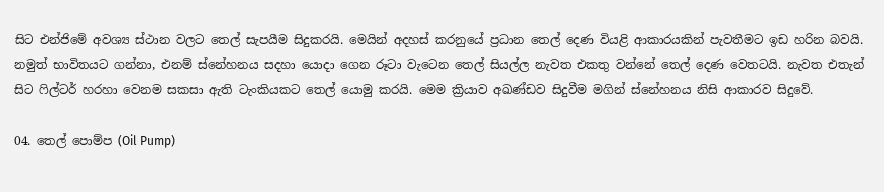සිට එන්ජිමේ අවශ්‍ය ස්ථාන වලට තෙල් සැපයීම සිදුකරයි. මෙයින් අදහස් කරනුයේ ප්‍රධාන තෙල් දෙණ වියළි ආකාරයකින් පැවතීමට ඉඩ හරින බවයි. නමුත් භාවිතයට ගන්නා, එනම් ස්නේහනය සදහා යොදා ගෙන රූටා වැටෙන තෙල් සියල්ල නැවත එකතු වන්නේ තෙල් දෙණ වෙතටයි. නැවත එතැන් සිට ෆිල්ටර් හරහා වෙනම සකසා ඇති ටැංකියකට තෙල් යොමු කරයි. මෙම ක්‍රියාව අඛණ්ඩව සිදුවීම මගින් ස්නේහනය නිසි ආකාරව සිදුවේ.

04. තෙල් පොම්ප (Oil Pump)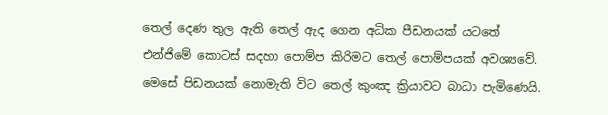තෙල් දෙණ තුල ඇති තෙල් ඇද ගෙන අධික පීඩනයක් යටතේ එන්ජිමේ කොටස් සදහා පොම්ප කිරිමට තෙල් පොම්පයක් අවශ්‍යවේ. මෙසේ පිඩනයක් නොමැති විට තෙල් කුංඤ ක්‍රියාවට බාධා පැමි‍ණෙයි.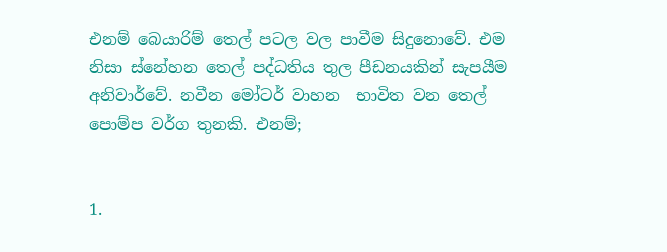එනම් බෙයාරිම් තෙල් පටල වල පාවීම සිදුනොවේ. එම නිසා ස්නේහන තෙල් පද්ධතිය තුල පීඩනයකින් සැපයීම අනිවාර්වේ. නවීන මෝටර් වාහන  භාවිත වන තෙල් පොම්ප වර්ග තුනකි. එනම්;


1.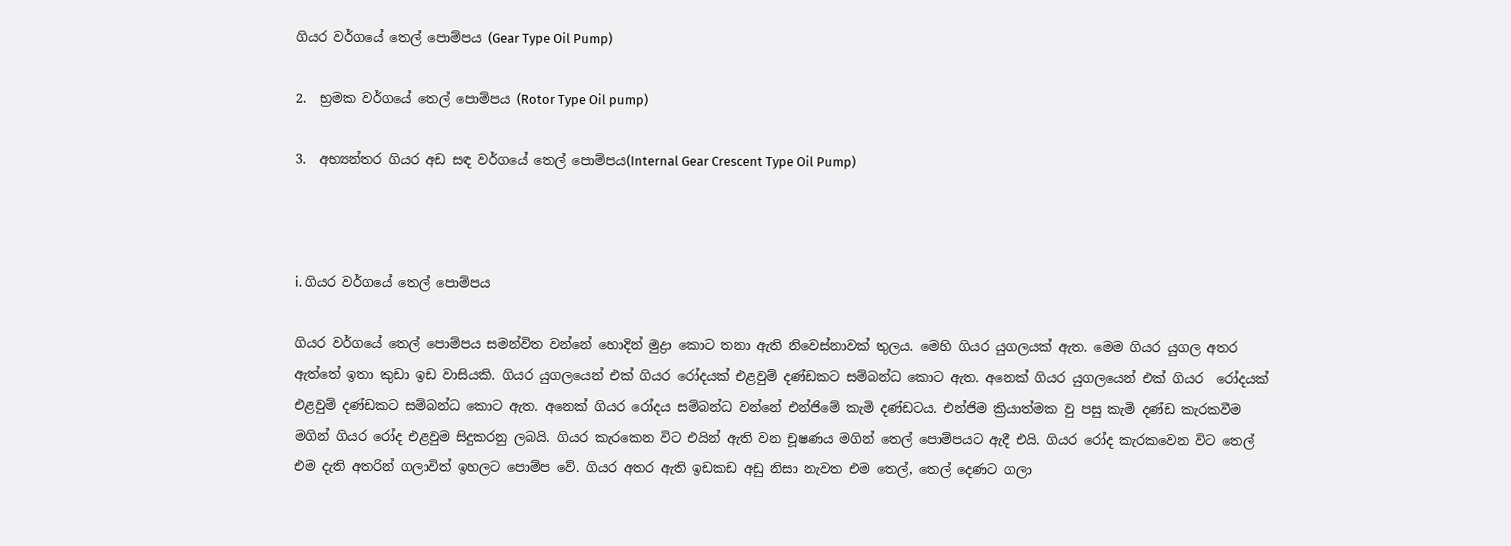ගියර වර්ගයේ තෙල් පොම්පය (Gear Type Oil Pump)

2.  භ්‍රමක වර්ගයේ තෙල් පොම්පය (Rotor Type Oil pump)

3.  අභ්‍යන්තර ගියර අඩ සඳ වර්ගයේ තෙල් පොම්පය(Internal Gear Crescent Type Oil Pump)



i. ගියර වර්ගයේ තෙල් පොම්පය

ගියර වර්ගයේ තෙල් පොම්පය සමන්විත වන්නේ හොදින් මුද්‍රා කොට තනා ඇති නිවෙස්නාවක් තුලය. මෙහි ගියර යුගලයක් ඇත. මෙම ගියර යුගල අතර ඇත්තේ ඉතා කුඩා ඉඩ වාසියකි. ගියර යුගලයෙන් එක් ගියර රෝදයක් එළවුම් දණ්ඩකට සම්බන්ධ කොට ඇත. අනෙක් ගියර යුගලයෙන් එක් ගියර  රෝදයක් එළවුම් දණ්ඩකට සම්බන්ධ කොට ඇත. අනෙක් ගියර රෝදය සම්බන්ධ වන්නේ එන්ජිමේ කැමි දණ්ඩටය. එන්ජිම ක්‍රියාත්මක වු පසු කැමි දණ්ඩ කැරකවීම මගින් ගියර රෝද එළවුම සිදුකරනු ලබයි. ගියර කැරකෙන විට එයින් ඇති වන චූෂණය මගින් තෙල් පොම්පයට ඇදී එයි. ගියර රෝද කැරකවෙන විට තෙල් එම දැති අතරින් ගලාවිත් ඉහලට පොම්ප වේ. ගියර අතර ඇති ඉඩකඩ අඩු නිසා නැවත එම තෙල්, තෙල් දෙණට ගලා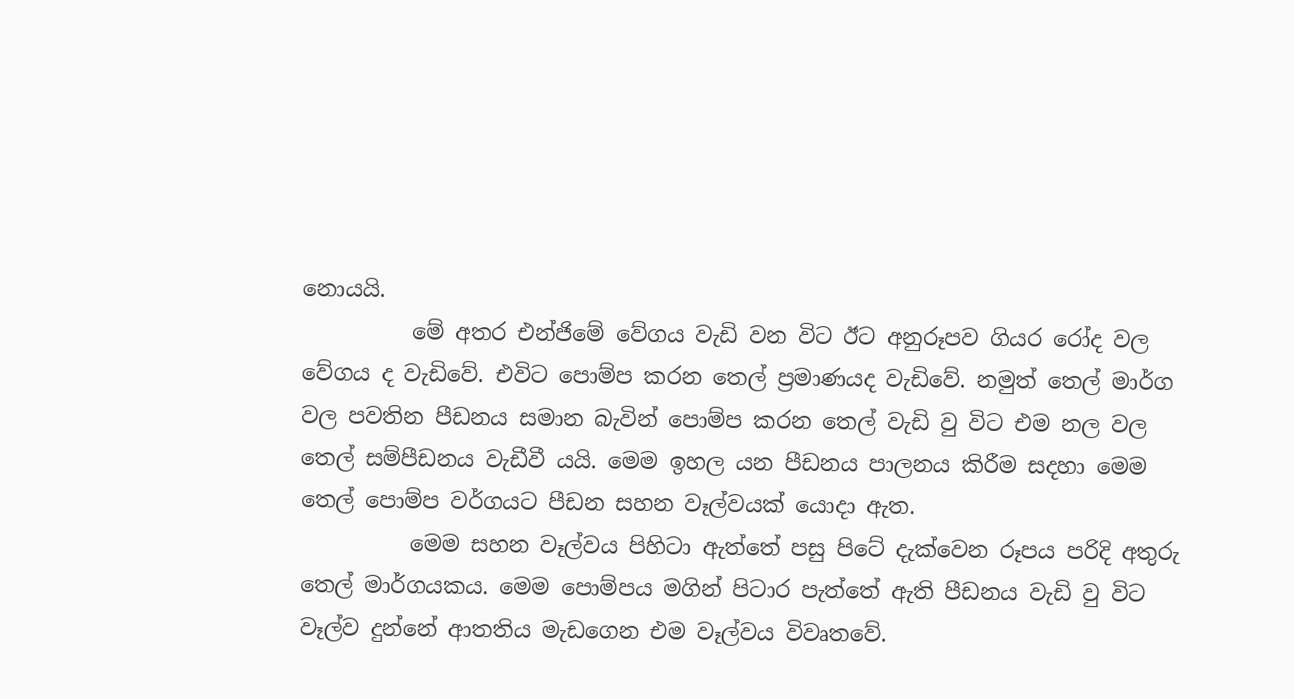නොයයි.
          මේ අතර එන්ජිමේ වේගය වැඩි වන විට ඊට අනුරූපව ගියර රෝද වල වේගය ද වැඩිවේ. එවිට පොම්ප කරන තෙල් ප්‍රමාණයද වැඩිවේ. නමුත් තෙල් මාර්ග වල පවතින පීඩනය සමාන බැවින් පොම්ප කරන තෙල් වැඩි වු විට එම නල වල තෙල් සම්පීඩනය වැඩීවී යයි. මෙම ඉහල යන පීඩනය පාලනය කිරීම සදහා මෙම තෙල් පොම්ප වර්ගයට පීඩන සහන වෑල්වයක් යොදා ඇත.
          මෙම සහන වෑල්වය පිහිටා ඇත්තේ පසු පිටේ දැක්වෙන රූපය පරිදි අතුරු තෙල් මාර්ගයකය. මෙම පොම්පය මගින් පිටාර පැත්තේ ඇති පීඩනය වැඩි වු විට වෑල්ව දුන්නේ ආතතිය මැඩගෙන එම වෑල්වය විවෘතවේ.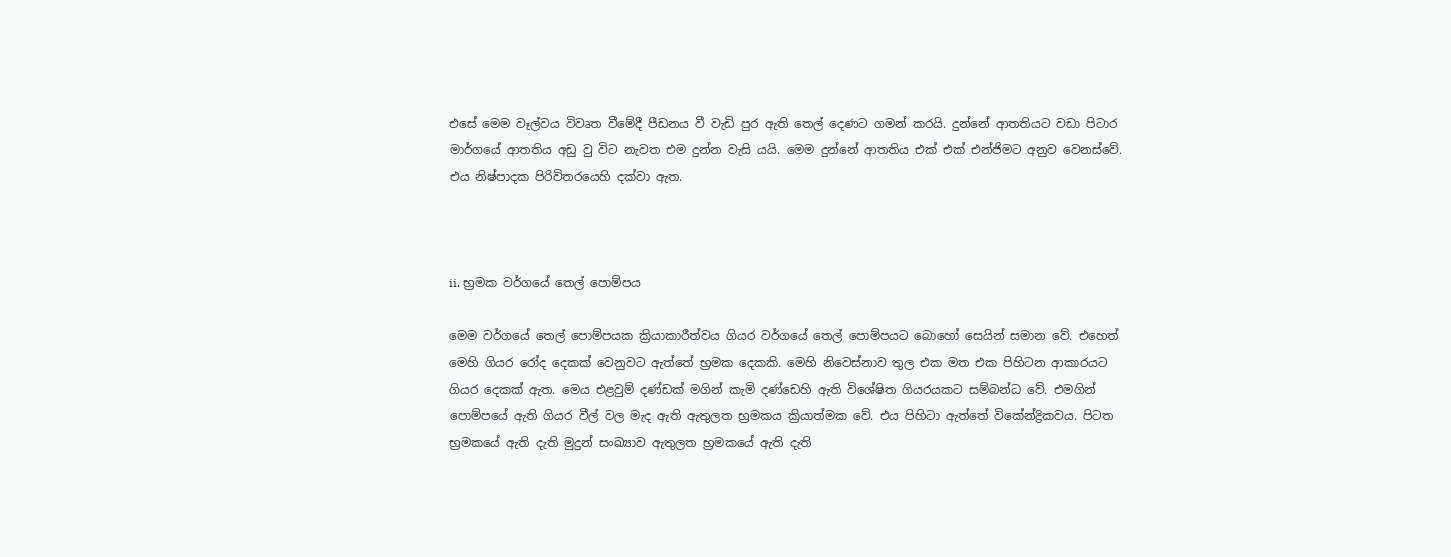එසේ මෙම වෑල්වය විවෘත වීමේදී පීඩනය වී වැඩි පුර ඇති තෙල් දෙණට ගමන් කරයි. දුන්නේ ආතතියට වඩා පිටාර මාර්ගයේ ආතතිය අඩු වු විට නැවත එම දුන්න වැසි යයි. මෙම දුන්නේ ආතතිය එක් එක් එන්ජිමට අනුව වෙනස්වේ. එය නිෂ්පාදක පිරිවිතරයෙහි දක්වා ඇත.



ii. භ්‍රමක වර්ගයේ තෙල් පොම්පය

මෙම වර්ගයේ තෙල් පොම්පයක ක්‍රියාකාරීත්වය ගියර වර්ගයේ තෙල් පොම්පයට බොහෝ සෙයින් සමාන වේ. එහෙත් මෙහි ගියර රෝද දෙකක් වෙනුවට ඇත්තේ භ්‍රමක දෙකකි. මෙහි නිවෙස්නාව තුල එක මත එක පිහිටන ආකාරයට ගියර දෙකක් ඇත. මෙය එළවුම් දණ්ඩක් මගින් කැමි දණ්ඩෙහි ඇති විශේෂිත ගියරයකට සම්බන්ධ වේ. එමගින් පොම්පයේ ඇති ගියර වීල් වල මැද ඇති ඇතුලත භ්‍රමකය ක්‍රියාත්මක වේ. එය පිහිටා ඇත්තේ විකේන්ද්‍රිකවය. පිටත භ්‍රමකයේ ඇති දැති මුදුන් සංඛ්‍යාව ඇතුලත භ්‍රමකයේ ඇති දැති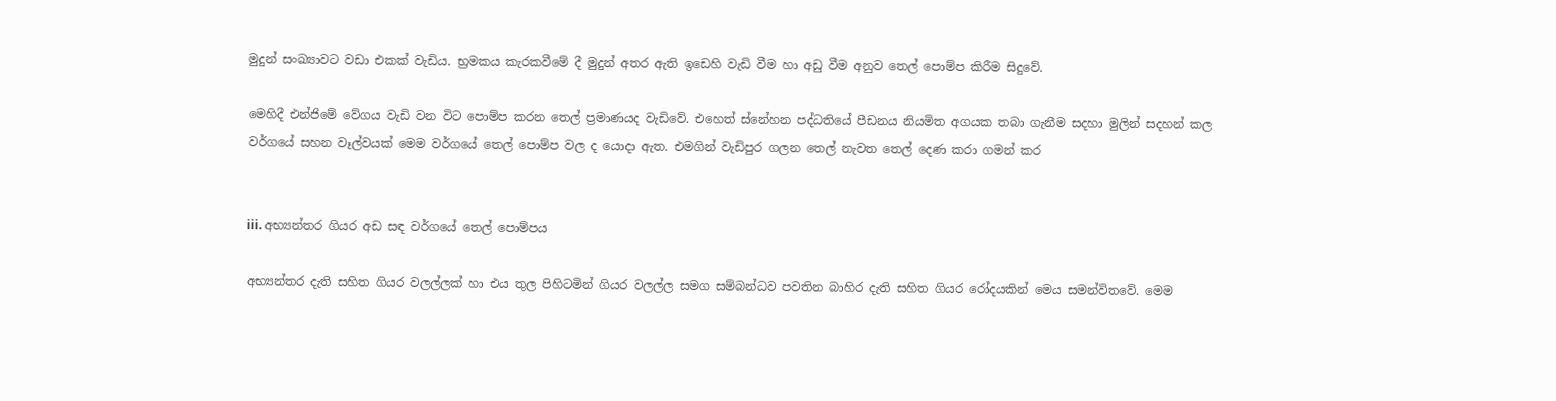මුදුන් සංඛ්‍යාවට වඩා එකක් වැඩිය. භ්‍රමකය කැරකවීමේ දී මුදුන් අතර ඇති ඉඩෙහි වැඩි වීම හා අඩු වීම අනුව තෙල් පොම්ප කිරීම සිදුවේ.

මෙහිදී එන්ජිමේ වේගය වැඩි වන විට පොම්ප කරන තෙල් ප්‍රමාණයද වැඩිවේ. එහෙත් ස්නේහන පද්ධතියේ පීඩනය නියමිත අගයක තබා ගැනීම සදහා මුලින් සදහන් කල වර්ගයේ සහන වෑල්වයක් මෙම වර්ගයේ තෙල් පොම්ප වල ද යොදා ඇත. එමගින් වැඩිපුර ගලන තෙල් නැවත තෙල් දෙණ කරා ගමන් කර


iii. අභ්‍යන්තර ගියර අඩ සඳ වර්ගයේ තෙල් පොම්පය

අභ්‍යන්තර දැති සහිත ගියර වලල්ලක් හා එය තුල පිහිටමින් ගියර වලල්ල සමග සම්බන්ධව පවතින බාහිර දැති සහිත ගියර රෝදයකින් මෙය සමන්විතවේ. මෙම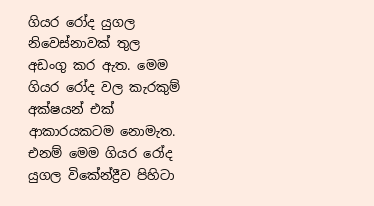ගියර රෝද යුගල නිවෙස්නාවක් තුල අඩංගු කර ඇත. මෙම ගියර රෝද වල කැරකුම් අක්ෂයන් එක් ආකාරයකටම නොමැත. එනම් මෙම ගියර රෝද යුගල විකේන්ද්‍රීව පිහිටා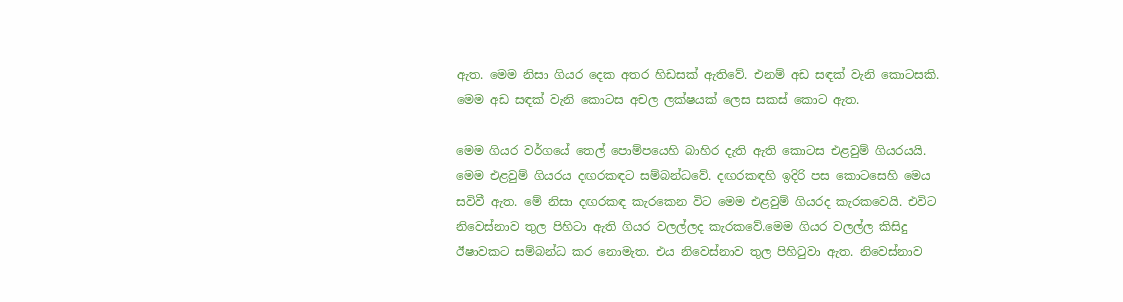ඇත. මෙම නිසා ගියර දෙක අතර හිඩසක් ඇතිවේ. එනම් අඩ සඳක් වැනි කොටසකි. මෙම අඩ සඳක් වැනි කොටස අචල ලක්ෂයක් ලෙස සකස් කොට ඇත.

මෙම ගියර වර්ගයේ තෙල් පොම්පයෙහි බාහිර දැති ඇති කොටස එළවුම් ගියරයයි. මෙම එළවුම් ගියරය දඟරකඳට සම්බන්ධවේ. දඟරකඳහි ඉදිරි පස කොටසෙහි මෙය සවිවී ඇත. මේ නිසා දඟරකඳ කැරකෙන විට මෙම එළවුම් ගියරද කැරකවෙයි. එවිට නිවෙස්නාව තුල පිහිටා ඇති ගියර වලල්ලද කැරකවේ.මෙම ගියර වලල්ල කිසිදු ඊෂාවකට සම්බන්ධ කර නොමැත. එය නිවෙස්නාව තුල පිහිටුවා ඇත. නිවෙස්නාව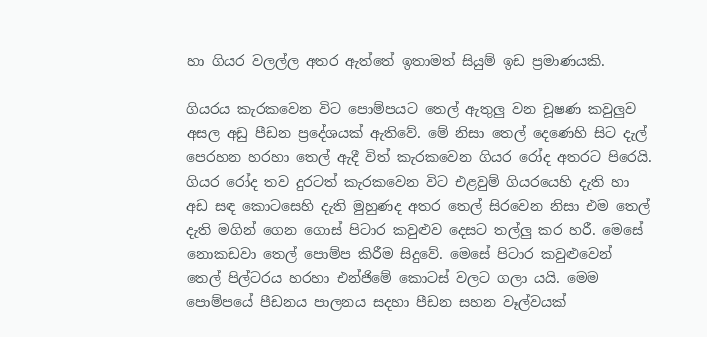හා ගියර වලල්ල අතර ඇත්තේ ඉතාමත් සියුම් ඉඩ ප්‍රමාණයකි.

ගියරය කැරකවෙන විට පොම්පයට තෙල් ඇතුලු වන චූෂණ කවුලුව අසල අඩු පීඩන ප්‍රදේශයක් ඇතිවේ. මේ නිසා තෙල් දෙණෙහි සිට දැල් පෙරහන හරහා තෙල් ඇදී විත් කැරකවෙන ගියර රෝද අතරට පිරෙයි. ගියර රෝද තව දුරටත් කැරකවෙන විට එළවුම් ගියර‍යෙහි දැති හා අඩ සඳ කොටසෙහි දැති මුහුණද අතර තෙල් සිරවෙන නිසා එම තෙල් දැති මගින් ගෙන ගොස් පිටාර කවුළුව දෙසට තල්ලු කර හරී. මෙසේ නොකඩවා තෙල් පොම්ප කිරීම සිදුවේ. මෙසේ පිටාර කවුළුවෙන් තෙල් පිල්ටරය හරහා එන්ජිමේ කොටස් වලට ගලා යයි. මෙම පොම්පයේ පීඩනය පාලනය සදහා පීඩන සහන වෑල්වයක්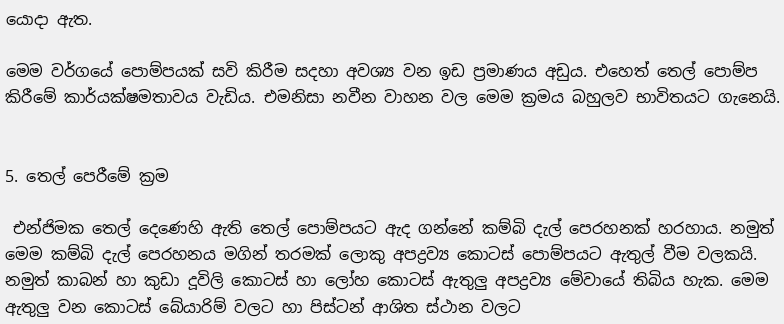යොදා ඇත.

මෙම වර්ගයේ පොම්පයක් සවි කිරීම සදහා අවශ්‍ය වන ඉඩ ප්‍රමාණය අඩුය. එහෙත් තෙල් පොම්ප කිරීමේ කාර්යක්ෂමතාවය වැඩිය. එමනිසා නවීන වාහන වල මෙම ක්‍රමය බහුලව භාවිතයට ගැනෙයි.


5. තෙල් පෙරීමේ ක්‍රම

 එන්ජිමක තෙල් දෙණෙහි ඇති තෙල් පොම්පයට ඇද ගන්නේ කම්බි දැල් පෙරහනක් හරහාය. නමුත් මෙම කම්බි දැල් පෙරහනය මගින් තරමක් ලොකු අපද්‍රව්‍ය කොටස් පොම්පයට ඇතුල් වීම වලකයි. නමුත් කාබන් හා කුඩා දූවිලි කොටස් හා ලෝහ කොටස් ඇතුලු අපද්‍රව්‍ය මේවායේ තිබිය හැක. මෙම ඇතුලු වන කොටස් බේයාරිම් වලට හා පිස්ටන් ආශිත ස්ථාන වලට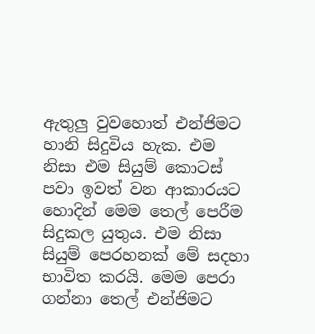ඇතුලු වුවහොත් එන්ජිමට හානි සිදුවිය හැක. එම නිසා එම සියුම් කොටස් පවා ඉවත් වන ආකාරයට හොදින් මෙම තෙල් පෙරීම සිදුකල යුතුය. එම නිසා සියුම් පෙරහනක් මේ සදහා භාවිත කරයි. මෙම පෙරා ගන්නා තෙල් එන්ජිමට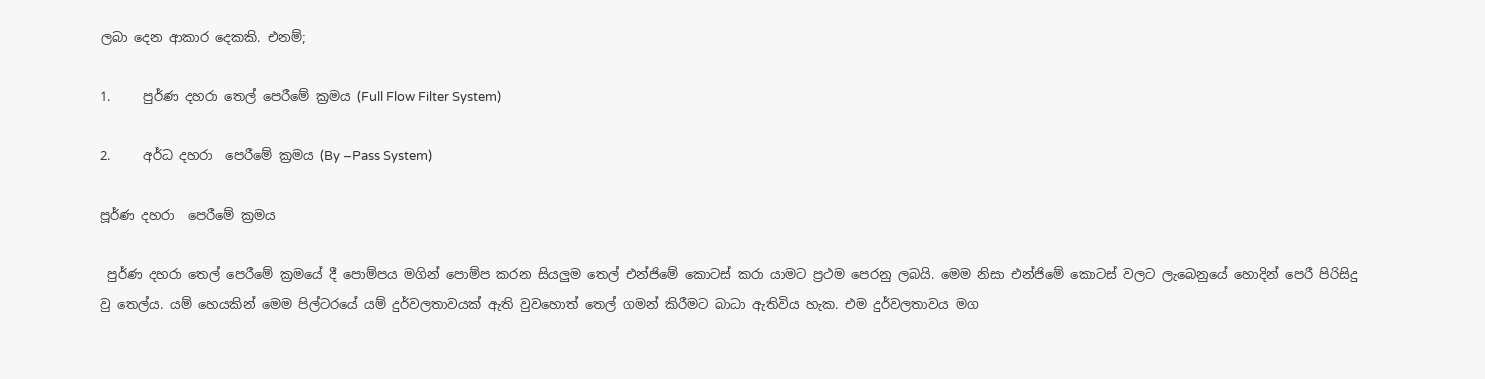ලබා දෙන ආකාර දෙකකි. එනම්;

1.     පුර්ණ දහරා තෙල් පෙරීමේ ක්‍රමය (Full Flow Filter System)

2.     අර්ධ දහරා  පෙරීමේ ක්‍රමය (By –Pass System)

පූර්ණ දහරා  පෙරීමේ ක්‍රමය

 පුර්ණ දහරා තෙල් පෙරීමේ ක්‍රමයේ දී පොම්පය මගින් පොම්ප කරන සියලුම තෙල් එන්ජිමේ කොටස් කරා යාමට ප්‍රථම පෙරනු ලබයි. මෙම නිසා එන්ජිමේ කොටස් වලට ලැබෙනුයේ හොදින් පෙරී පිරිසිදු වු තෙල්ය. යම් හෙයකින් මෙම පිල්ටරයේ යම් දුර්වලතාවයක් ඇති වුවහොත් තෙල් ගමන් කිරීමට බාධා ඇතිවිය හැක. එම දුර්වලතාවය මග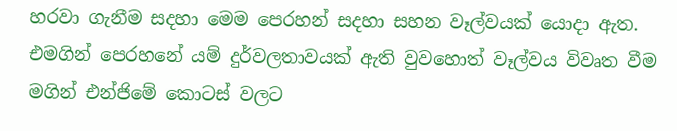හරවා ගැනීම සදහා මෙම පෙරහන් සදහා සහන වෑල්වයක් යොදා ඇත. එමගින් පෙරහනේ යම් දුර්වලතාවයක් ඇති වුවහොත් වෑල්වය විවෘත වීම මගින් එන්ජිමේ කොටස් වලට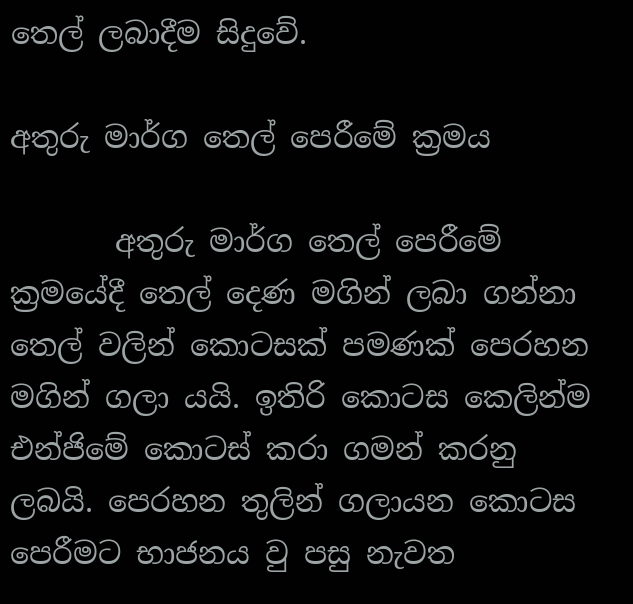තෙල් ලබාදීම සිදුවේ.

අතුරු මාර්ග තෙල් පෙරීමේ ක්‍රමය

       අතුරු මාර්ග තෙල් පෙරීමේ ක්‍රමයේදී තෙල් දෙණ මගින් ලබා ගන්නා  තෙල් වලින් කොටසක් පමණක් පෙරහන මගින් ගලා යයි. ඉතිරි කොටස කෙලින්ම එන්ජිමේ කොටස් කරා ගමන් කරනු ලබයි. පෙරහන තුලින් ගලායන ‍කොටස පෙරීමට භාජනය වු පසු නැවත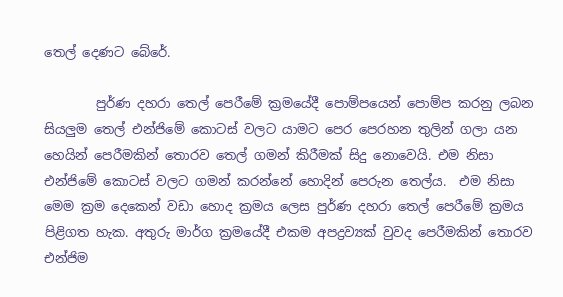තෙල් දෙණට බේරේ.

        පුර්ණ දහරා තෙල් පෙරීමේ ක්‍රමයේදී පොම්පයෙන් පොම්ප කරනු ලබන සියලුම තෙල් එන්ජිමේ කොටස් වලට යාමට පෙර පෙරහන තුලින් ගලා යන හෙයින් පෙරීමකින් තොරව තෙල් ගමන් කිරීමක් සිදු නොවෙයි. එම නිසා එන්ජිමේ කොටස් වලට ගමන් කරන්නේ හොදින් පෙරුන තෙල්ය.  එම නිසා මෙම ක්‍රම දෙකෙන් වඩා හොද ක්‍රමය ලෙස පුර්ණ දහරා තෙල් පෙරීමේ ක්‍රමය පිළිගත හැක. අතුරු මාර්ග ක්‍රමයේදී එකම අපද්‍රව්‍යක් වුවද පෙරීමකින් තොරව එන්ජිම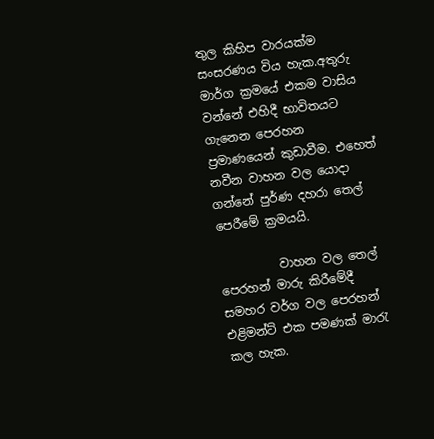තුල කිහිප වාරයක්ම සංසරණය විය හැක.අතුරු මාර්ග ක්‍රමයේ එකම වාසිය වන්නේ එහිදී භාවිතයට ගැනෙන පෙරහන ප්‍රමාණයෙන් කුඩාවීම. එහෙත් නවීන වාහන වල යොදා ගන්නේ පුර්ණ දහරා තෙල් පෙරීමේ ක්‍රමයයි.

          වාහන වල තෙල් පෙරහන් මාරු කිරීමේදී සමහර වර්ග වල පෙරහන් එළිමන්ට් එක පමණක් මාරැ කල හැක.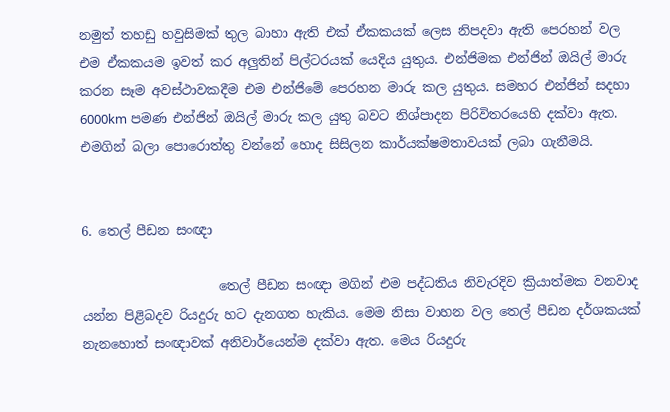නමුත් තහඩු හවුසිමක් තුල බාහා ඇති එක් ඒකකයක් ලෙස නිපදවා ඇති පෙරහන් වල එම ඒකකයම ඉවත් කර අලුතින් පිල්ටරයක් යෙදිය යුතුය. එන්ජිමක එන්ජින් ඔයිල් මාරු කරන සෑම අවස්ථාවකදීම එම එන්ජිමේ පෙරහන මාරු කල යුතුය. සමහර එන්ජින් සදහා 6000km පමණ එන්ජින් ඔයිල් මාරු කල යුතු බවට නිශ්පාදන පිරිවිතරයෙහි දක්වා ඇත. එමගින් බලා පොරොත්තු වන්නේ හොද සිසිලන කාර්යක්ෂමතාවයක් ලබා ගැනීමයි.


6. තෙල් පීඩන සංඥා

                     තෙල් පීඩන සංඥා මගින් එම පද්ධතිය නිවැරදිව ක්‍රියාත්මක වනවාද යන්න පිළිබදව රියදුරු හට දැනගත හැකිය. මෙම නිසා වාහන වල තෙල් පීඩන දර්ශකයක් නැනහොත් සංඥාවක් අනිවාර්යෙන්ම දක්වා ඇත. මෙය රියදුරු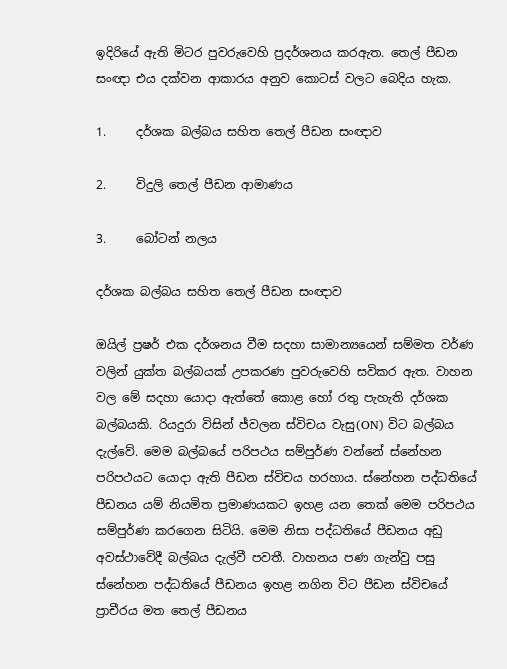ඉදිරියේ ඇති මිටර පුවරුවෙහි ප්‍රදර්ශනය කරඇත. තෙල් පීඩන සංඥා එය දක්වන ආකාරය අනුව කොටස් වලට බෙදිය හැක.

1.     දර්ශක බල්බය සහිත තෙල් පීඩන සංඥාව

2.     විදුලි තෙල් පීඩන ආමාණය

3.     බෝටන් නලය

දර්ශක බල්බය සහිත තෙල් පීඩන සංඥාව

ඔයිල් ප්‍රෂර් එක දර්ශනය වීම සදහා සාමාන්‍යයෙන් සම්මත වර්ණ වලින් යුක්ත බල්බයක් උපකරණ පුවරුවෙහි සවිකර ඇත. වාහන වල මේ සදහා යොදා ඇත්තේ කොළ හෝ රතු පැහැති දර්ශක බල්බයකි. රියදුරා විසින් ජ්වලන ස්විචය වැසු(ON) විට බල්බය දැල්වේ. මෙම බල්බයේ පරිපථය සම්පුර්ණ වන්නේ ස්නේහන පරිපථයට යොදා ඇති පීඩන ස්විචය හරහාය. ස්නේහන පද්ධතියේ පීඩනය යම් නියමිත ප්‍රමාණයකට ඉහළ යන තෙක් මෙම පරිපථය සම්පුර්ණ කරගෙන සිටියි. මෙම නිසා පද්ධතියේ පීඩනය අඩු අවස්ථාවේදී බල්බය දැල්වී පවතී. වාහනය පණ ගැන්වු පසු ස්නේහන පද්ධතියේ පීඩනය ඉහළ නගින විට පීඩන ස්විචයේ ප්‍රාචීරය මත තෙල් පීඩනය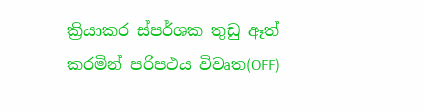ක්‍රියාකර ස්පර්ශක තුඩු ඈත් කරමින් පරිපථය විවෘත(OFF)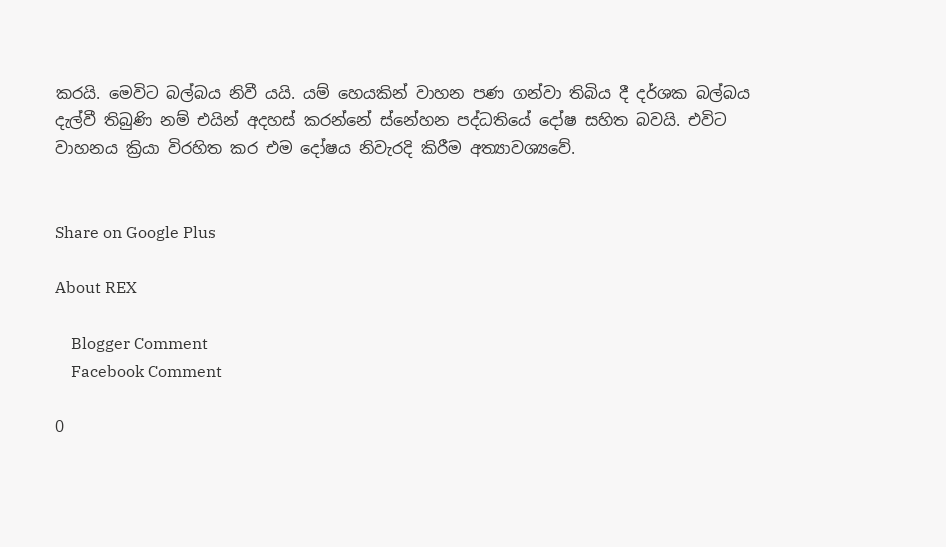කරයි. මෙවිට බල්බය නිවී යයි. යම් හෙයකින් වාහන පණ ගන්වා තිබිය දී දර්ශක බල්බය දැල්වී තිබුණි නම් එයින් අදහස් කරන්නේ ස්නේහන පද්ධතියේ දෝෂ සහිත බවයි. එවිට වාහනය ක්‍රියා විරහිත කර එම දෝෂය නිවැරදි කිරීම අත්‍යාවශ්‍යවේ.


Share on Google Plus

About REX

    Blogger Comment
    Facebook Comment

0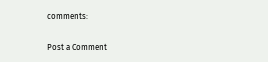comments:

Post a Comment